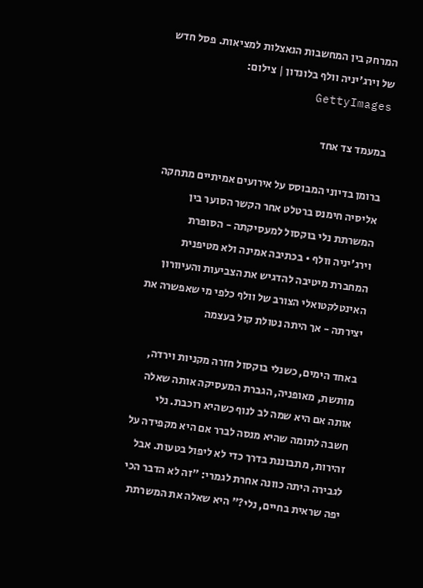המרחק בין המחשבות הנאצלות למציאות. פסל חדש של וירג'יניה וולף בלונדון | צילום: GettyImages

במעמד צד אחד

ברומן בדיוני המבוסס על אירועים אמיתיים מתחקה אליסיה חימנס ברטלט אחר הקשר הסוער בין המשרתת נלי בוקסול למעסיקתה - הסופרת וירג'יניה וולף • בכתיבה אמינה ולא מטיפנית המחברת מיטיבה להדגיש את הצביעות והעיוורון האינטלקטואלי הצורב של וולף כלפי מי שאפשרה את יצירתה - אך היתה נטולת קול בעצמה

באחד הימים, כשנלי בוקסול חזרה מקניות וירדה, מותשת, מאופניה, הגברת המעסיקה אותה שאלה אותה אם היא שמה לב לנוף כשהיא רוכבת. נלי חשבה לתומה שהיא מנסה לברר אם היא מקפידה על זהירות, מתבוננת בדרך כדי לא ליפול בטעות. אבל לגבירה היתה כוונה אחרת לגמרי: "זה לא הדבר הכי יפה שראית בחיים, נלי?" היא שאלה את המשרתת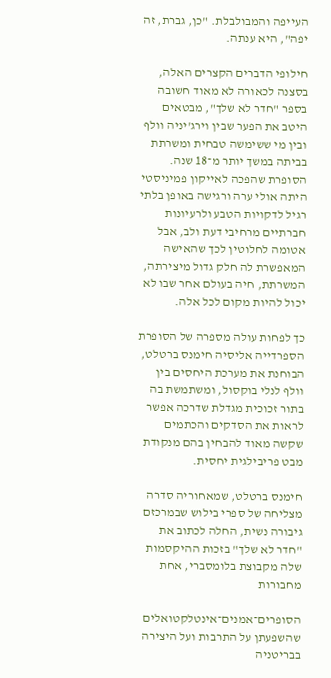העייפה והמבולבלת. "כן, גברת, זה יפה", היא ענתה.

חילופי הדברים הקצרים האלה, בסצנה לכאורה לא מאוד חשובה בספר "חדר לא שלך", מבטאים היטב את הפער שבין וירג'יניה וולף ובין מי ששימשה טבחית ומשרתת בביתה במשך יותר מ־18 שנה. הסופרת שהפכה לאייקון פמיניסטי היתה אולי ערה ורגישה באופן בלתי רגיל לדקויות הטבע ולרעיונות חברתיים מרחיבי דעת ולב, אבל אטומה לחלוטין לכך שהאישה המאפשרת לה חלק גדול מיצירתה, המשרתת, חיה בעולם אחר שבו לא יכול להיות מקום לכל אלה.

כך לפחות עולה מספרה של הסופרת הספרדייה אליסיה חימנס ברטלט, הבוחנת את מערכת היחסים בין וולף לנלי בוקסול, ומשתמשת בה בתור זכוכית מגדלת שדרכה אפשר לראות את הסדקים והכתמים שקשה מאוד להבחין בהם מנקודת מבט פריבילגית יחסית.

חימנס ברטלט, שמאחוריה סדרה מצליחה של ספרי בילוש שבמרכזם גיבורה נשית, החלה לכתוב את "חדר לא שלך" בזכות ההיקסמות שלה מקבוצת בלומסברי, אחת מחבורות

הסופרים־אמנים־אינטלקטואלים שהשפעתן על התרבות ועל היצירה בבריטניה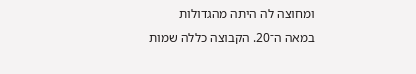ומחוצה לה היתה מהגדולות במאה ה־20. הקבוצה כללה שמות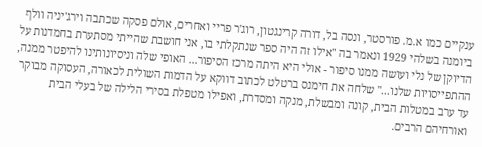ענקיים כמו א.מ. פורסטר, ונסה בל, דורה קרינגטון, רוג'ר פריי ואחרים, אולם פסקה שכתבה וירג'יניה וולף ביומנה בשלהי 1929 ונאמר בה "אילו זה היה ספר שנתקלתי בו, אני חושבת שהייתי מסתערת בחמדנות על הדיוקן של נלי ועושה ממנו סיפור - אולי היא היתה מרכז הסיפור... האופי שלה וניסיונותינו להיפטר ממנה, ההתפייסויות שלנו..." שלחה את חימנס ברטלט לכתוב דווקא על הדמות השולית לכאורה, העסוקה מבוקר עד ערב במטלות הבית, קונה ומבשלת, מנקה ומסדרת, ואפילו מטפלת בסירי הלילה של בעלי הבית ואורחיהם הרבים.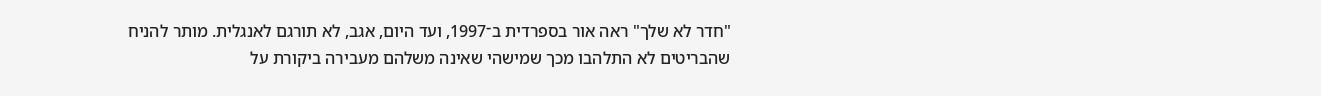"חדר לא שלך" ראה אור בספרדית ב־1997, ועד היום, אגב, לא תורגם לאנגלית. מותר להניח שהבריטים לא התלהבו מכך שמישהי שאינה משלהם מעבירה ביקורת על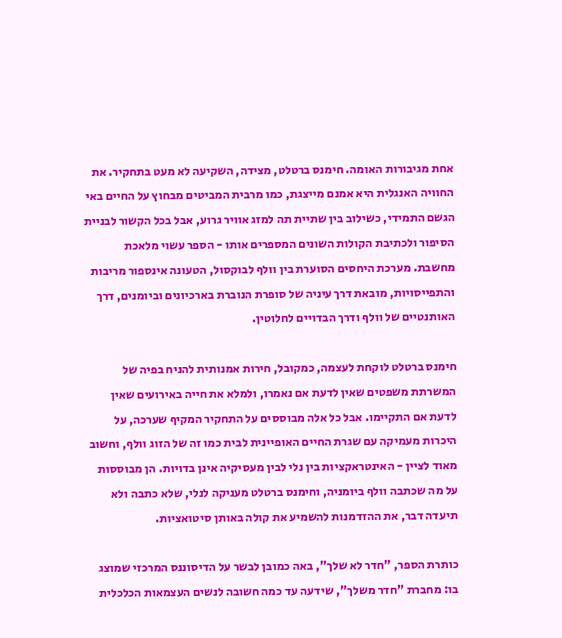אחת מגיבורות האומה. חימנס ברטלט, מצידה, השקיעה לא מעט בתחקיר. את החוויה האנגלית היא אמנם מייצגת, כמו מרבית המביטים מבחוץ על החיים באי הגשם התמידי, כשילוב בין שתיית תה למזג אוויר גרוע, אבל בכל הקשור לבניית הסיפור ולכתיבת הקולות השונים המספרים אותו - הספר עשוי מלאכת מחשבת. מערכת היחסים הסוערת בין וולף לבוקסול, הטעונה אינספור מריבות והתפייסויות, מובאת דרך עיניה של סופרת הנוברת בארכיונים וביומנים, דרך האותנטיים של וולף ודרך הבדויים לחלוטין.

חימנס ברטלט לוקחת לעצמה, כמקובל, חירות אמנותית להניח בפיה של המשרתת משפטים שאין לדעת אם נאמרו, ולמלא את חייה באירועים שאין לדעת אם התקיימו. אבל כל אלה מבוססים על התחקיר המקיף שערכה, על היכרות מעמיקה עם שגרת החיים האופיינית לבית כמו זה של הזוג וולף, וחשוב מאוד לציין - האינטראקציות בין נלי לבין מעסיקיה אינן בדויות. הן מבוססות על מה שכתבה וולף ביומניה, וחימנס ברטלט מעניקה לנלי, שלא כתבה ולא תיעדה דבר, את ההזדמנות להשמיע את קולה באותן סיטואציות.

כותרת הספר, "חדר לא שלך", באה כמובן לבשר על הדיסוננס המרכזי שמוצג בו: מחברת "חדר משלך", שידעה עד כמה חשובה לנשים העצמאות הכלכלית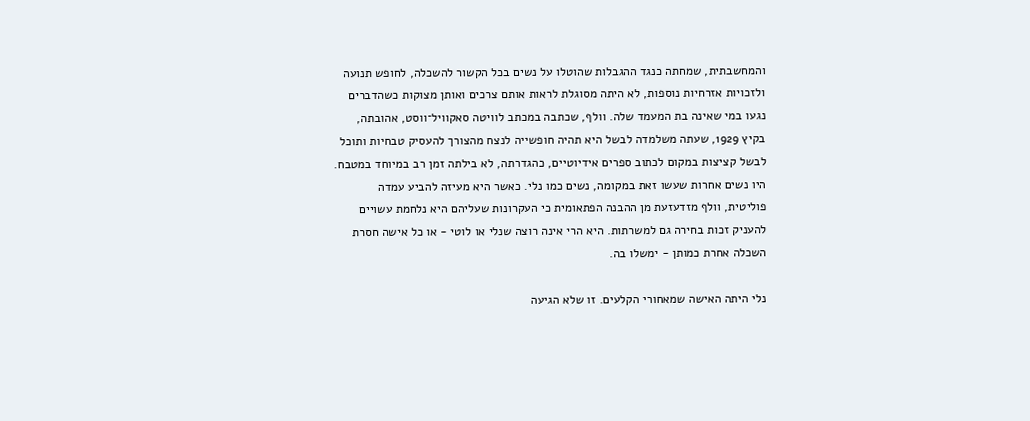והמחשבתית, שמחתה כנגד ההגבלות שהוטלו על נשים בכל הקשור להשכלה, לחופש תנועה ולזכויות אזרחיות נוספות, לא היתה מסוגלת לראות אותם צרכים ואותן מצוקות כשהדברים נגעו במי שאינה בת המעמד שלה. וולף, שכתבה במכתב לוויטה סאקוויל־ווסט, אהובתה, בקיץ 1929, שעתה משלמדה לבשל היא תהיה חופשייה לנצח מהצורך להעסיק טבחיות ותוכל לבשל קציצות במקום לכתוב ספרים אידיוטיים, כהגדרתה, לא בילתה זמן רב במיוחד במטבח. היו נשים אחרות שעשו זאת במקומה, נשים כמו נלי. כאשר היא מעיזה להביע עמדה פוליטית, וולף מזדעזעת מן ההבנה הפתאומית כי העקרונות שעליהם היא נלחמת עשויים להעניק זכות בחירה גם למשרתות. היא הרי אינה רוצה שנלי או לוטי - או כל אישה חסרת השכלה אחרת כמותן - ימשלו בה.

נלי היתה האישה שמאחורי הקלעים. זו שלא הגיעה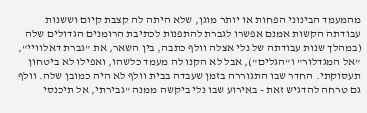מהמעמד הבינוני הפחות או יותר מוגן, שלא היתה לה קצבת קיום וששנות עבודתה הקשות אמנם אפשרו לגברת להתפנות לכתיבת הרומנים הגדולים שלה (במהלך שנות עבודתה של נלי אצלה וולף כתבה, בין השאר, את "גברת דאלוויי", "אל המגדלור" ו"הגלים"), אבל לא הקנו לה מעמד כלשהו, ואפילו לא ביטחון תעסוקתי. החדר שבו התגוררה בזמן שעבדה בבית וולף לא היה כמובן שלה. וולף גם טרחה להדגיש זאת - באירוע שבו נלי ביקשה ממנה "גבירתי, אל תיכנסי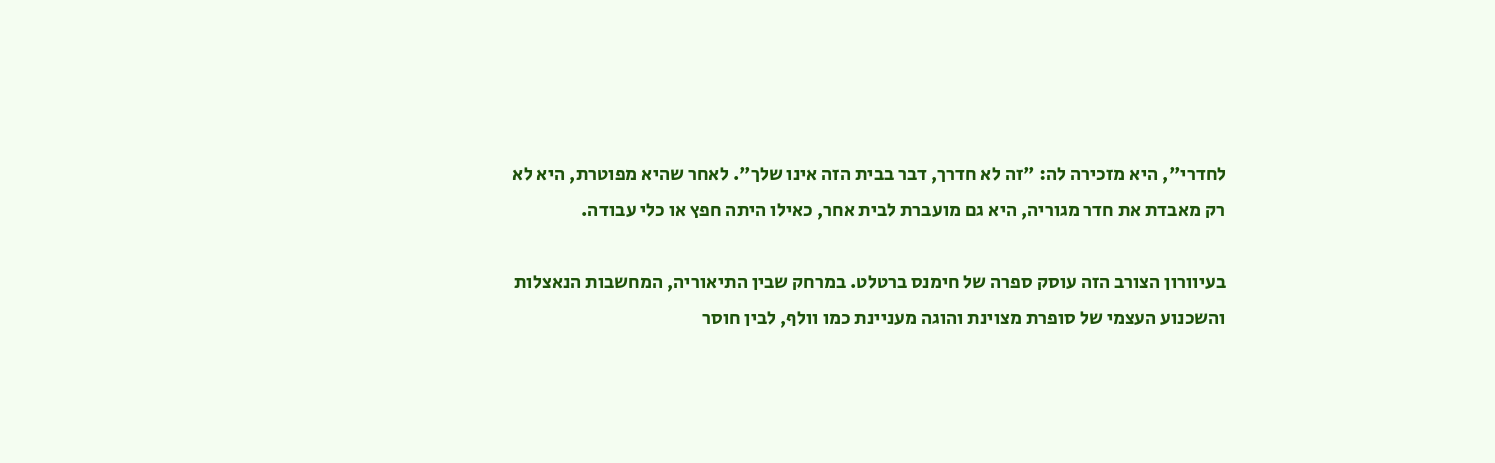לחדרי", היא מזכירה לה: "זה לא חדרך, דבר בבית הזה אינו שלך". לאחר שהיא מפוטרת, היא לא רק מאבדת את חדר מגוריה, היא גם מועברת לבית אחר, כאילו היתה חפץ או כלי עבודה.

בעיוורון הצורב הזה עוסק ספרה של חימנס ברטלט. במרחק שבין התיאוריה, המחשבות הנאצלות והשכנוע העצמי של סופרת מצוינת והוגה מעניינת כמו וולף, לבין חוסר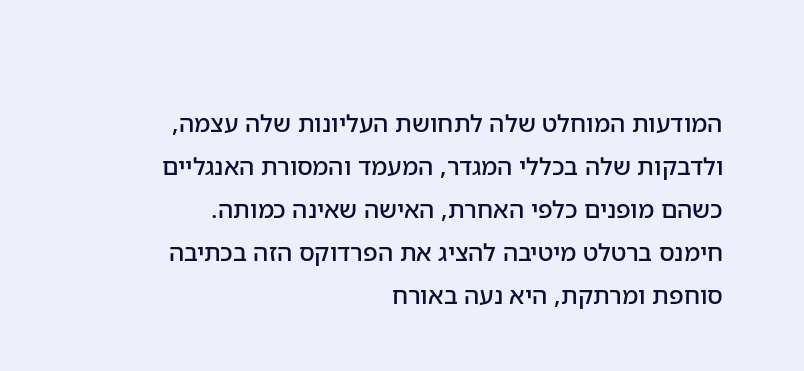המודעות המוחלט שלה לתחושת העליונות שלה עצמה, ולדבקות שלה בכללי המגדר, המעמד והמסורת האנגליים כשהם מופנים כלפי האחרת, האישה שאינה כמותה. חימנס ברטלט מיטיבה להציג את הפרדוקס הזה בכתיבה סוחפת ומרתקת, היא נעה באורח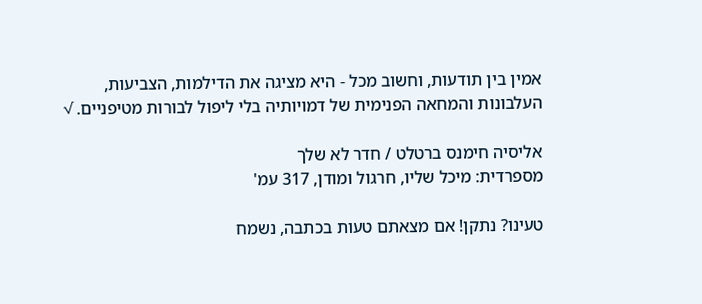אמין בין תודעות, וחשוב מכל - היא מציגה את הדילמות, הצביעות, העלבונות והמחאה הפנימית של דמויותיה בלי ליפול לבורות מטיפניים. √

אליסיה חימנס ברטלט / חדר לא שלך
מספרדית: מיכל שליו, חרגול ומודן, 317 עמ'

טעינו? נתקן! אם מצאתם טעות בכתבה, נשמח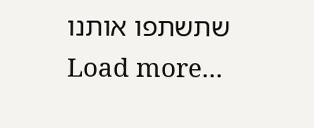שתשתפו אותנו
Load more...